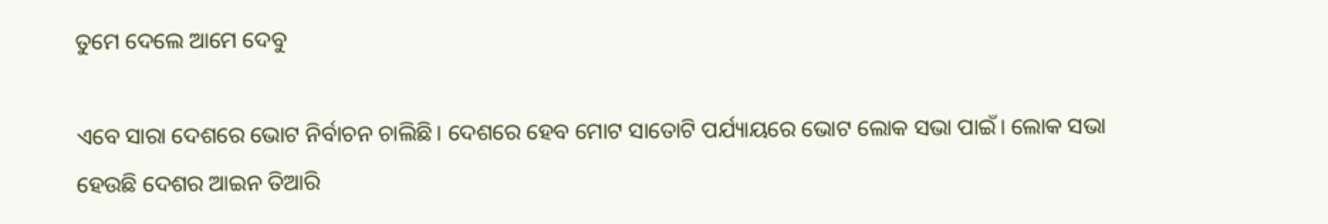ତୁମେ ଦେଲେ ଆମେ ଦେବୁ

ଏବେ ସାରା ଦେଶରେ ଭୋଟ ନିର୍ବାଚନ ଚାଲିଛି। ଦେଶରେ ହେବ ମୋଟ ସାତୋଟି ପର୍ଯ୍ୟାୟରେ ଭୋଟ ଲୋକ ସଭା ପାଇଁ। ଲୋକ ସଭା ହେଉଛି ଦେଶର ଆଇନ ତିଆରି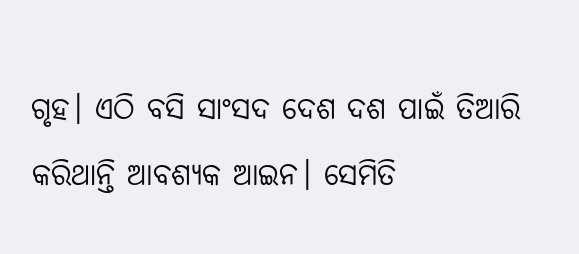ଗୃହ। ଏଠି ବସି ସାଂସଦ ଦେଶ ଦଶ ପାଇଁ ତିଆରି କରିଥାନ୍ତି ଆବଶ୍ୟକ ଆଇନ। ସେମିତି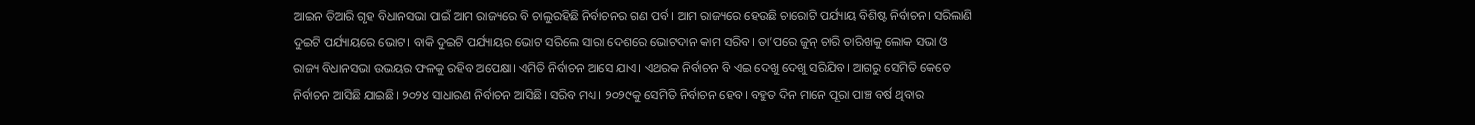ଆଇନ ତିଆରି ଗୃହ ବିଧାନସଭା ପାଇଁ ଆମ ରାଜ୍ୟରେ ବି ଚାଲୁରହିଛି ନିର୍ବାଚନର ଗଣ ପର୍ବ। ଆମ ରାଜ୍ୟରେ ହେଉଛି ଚାରୋଟି ପର୍ଯ୍ୟାୟ ବିଶିଷ୍ଟ ନିର୍ବାଚନ। ସରିଲାଣି ଦୁଇଟି ପର୍ଯ୍ୟାୟରେ ଭୋଟ। ବାକି ଦୁଇଟି ପର୍ଯ୍ୟାୟର ଭୋଟ ସରିଲେ ସାରା ଦେଶରେ ଭୋଟଦାନ କାମ ସରିବ। ତା’ପରେ ଜୁନ୍‌ ଚାରି ତାରିଖକୁ ଲୋକ ସଭା ଓ ରାଜ୍ୟ ବିଧାନସଭା ଉଭୟର ଫଳକୁ ରହିବ ଅପେକ୍ଷା। ଏମିତି ନିର୍ବାଚନ ଆସେ ଯାଏ। ଏଥରକ ନିର୍ବାଚନ ବି ଏଇ ଦେଖୁ ଦେଖୁ ସରିଯିବ। ଆଗରୁ ସେମିତି କେତେ ନିର୍ବାଚନ ଆସିଛି ଯାଇଛି। ୨୦୨୪ ସାଧାରଣ ନିର୍ବାଚନ ଆସିଛି। ସରିବ ମଧ୍ୟ। ୨୦୨୯କୁ ସେମିତି ନିର୍ବାଚନ ହେବ। ବହୁତ ଦିନ ମାନେ ପୂରା ପାଞ୍ଚ ବର୍ଷ ଥିବାର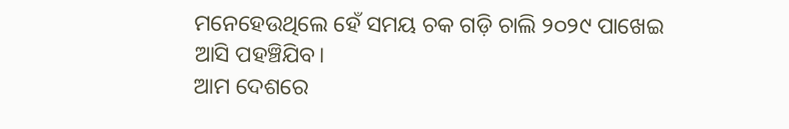ମନେହେଉଥିଲେ ହେଁ ସମୟ ଚକ ଗଡ଼ି ଚାଲି ୨୦୨୯ ପାଖେଇ ଆସି ପହଞ୍ଚିଯିବ।
ଆମ ଦେଶରେ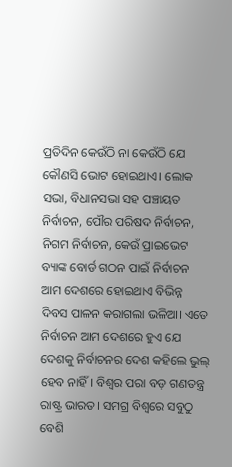ପ୍ରତିଦିନ କେଉଁଠି ନା କେଉଁଠି ଯେ କୌଣସି ଭୋଟ ହୋଇଥାଏ। ଲୋକ ସଭା, ବିଧାନସଭା ସହ ପଞ୍ଚାୟତ ନିର୍ବାଚନ, ପୌର ପରିଷଦ ନିର୍ବାଚନ, ନିଗମ ନିର୍ବାଚନ, କେଉଁ ପ୍ରାଇଭେଟ ବ୍ୟାଙ୍କ ବୋର୍ଡ ଗଠନ ପାଇଁ ନିର୍ବାଚନ ଆମ ଦେଶରେ ହୋଇଥାଏ ବିଭିନ୍ନ ଦିବସ ପାଳନ କରାଗଲା ଭଳିଆ। ଏତେ ନିର୍ବାଚନ ଆମ ଦେଶରେ ହୁଏ ଯେ ଦେଶକୁ ନିର୍ବାଚନର ଦେଶ କହିଲେ ଭୁଲ୍‌ ହେବ ନାହିଁ। ବିଶ୍ୱର ପରା ବଡ଼ ଗଣତନ୍ତ୍ର ରାଷ୍ଟ୍ର ଭାରତ। ସମଗ୍ର ବିଶ୍ୱରେ ସବୁଠୁ ବେଶି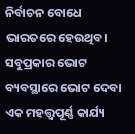ନିର୍ବାଚନ ବୋଧେ ଭାରତରେ ହେଉଥିବ। ସବୁପ୍ରକାର ଭୋଟ ବ୍ୟବସ୍ଥାରେ ଭୋଟ ଦେବା ଏକ ମହତ୍ତ୍ୱପୂର୍ଣ୍ଣ କାର୍ଯ୍ୟ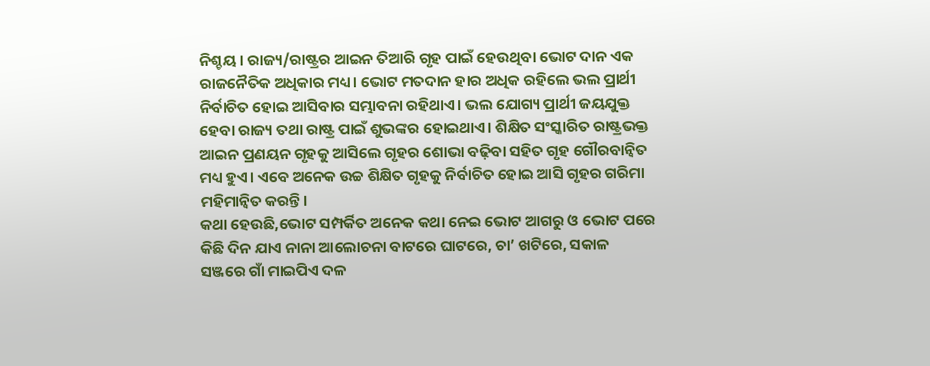ନିଶ୍ଚୟ। ରାଜ୍ୟ/ରାଷ୍ଟ୍ରର ଆଇନ ତିଆରି ଗୃହ ପାଇଁ ହେଉଥିବା ଭୋଟ ଦାନ ଏକ ରାଜନୈତିକ ଅଧିକାର ମଧ୍ୟ। ଭୋଟ ମତଦାନ ହାର ଅଧିକ ରହିଲେ ଭଲ ପ୍ରାର୍ଥୀ ନିର୍ବାଚିତ ହୋଇ ଆସିବାର ସମ୍ଭାବନା ରହିଥାଏ। ଭଲ ଯୋଗ୍ୟ ପ୍ରାର୍ଥୀ ଜୟଯୁକ୍ତ ହେବା ରାଜ୍ୟ ତଥା ରାଷ୍ଟ୍ର ପାଇଁ ଶୁଭଙ୍କର ହୋଇଥାଏ। ଶିକ୍ଷିତ ସଂସ୍କାରିତ ରାଷ୍ଟ୍ରଭକ୍ତ ଆଇନ ପ୍ରଣୟନ ଗୃହକୁ ଆସିଲେ ଗୃହର ଶୋଭା ବଢ଼ିବା ସହିତ ଗୃହ ଗୌରବାନ୍ବିତ ମଧ୍ୟ ହୁଏ। ଏବେ ଅନେକ ଉଚ୍ଚ ଶିକ୍ଷିତ ଗୃହକୁ ନିର୍ବାଚିତ ହୋଇ ଆସି ଗୃହର ଗରିମା ମହିମାନ୍ବିତ କରନ୍ତି।
କଥା ହେଉଛି,ଭୋଟ ସମ୍ପର୍କିତ ଅନେକ କଥା ନେଇ ଭୋଟ ଆଗରୁ ଓ ଭୋଟ ପରେ କିଛି ଦିନ ଯାଏ ନାନା ଆଲୋଚନା ବାଟରେ ଘାଟରେ, ଚା’ ଖଟିରେ, ସକାଳ ସଞ୍ଜରେ ଗାଁ ମାଇପିଏ ଦଳ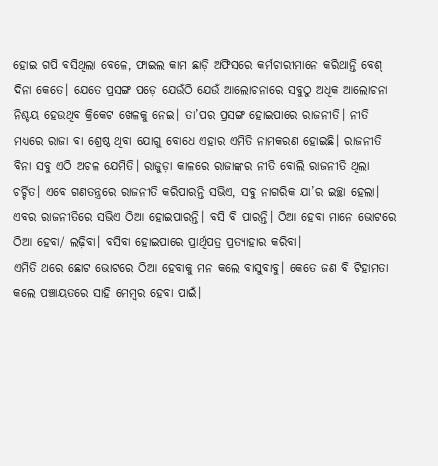ହୋଇ ଗପି ବସିଥିଲା ବେଳେ, ଫାଇଲ କାମ ଛାଡ଼ି ଅଫିସରେ କର୍ମଚାରୀମାନେ କରିଥାନ୍ତି ବେଶ୍‌ ଦିନା କେତେ। ଯେତେ ପ୍ରସଙ୍ଗ ପଡ଼େ ଯେଉଁଠି ଯେଉଁ ଆଲୋଚନାରେ ସବୁଠୁ ଅଧିକ ଆଲୋଚନା ନିଶ୍ଚୟ ହେଉଥିବ କ୍ରିକେଟ ଖେଳକୁ ନେଇ। ତା’ପର ପ୍ରସଙ୍ଗ ହୋଇପାରେ ରାଜନୀତି। ନୀତି ମଧ୍ୟରେ ରାଜା ବା ଶ୍ରେଷ୍ଠ ଥିବା ଯୋଗୁ ବୋଧେ ଏହାର ଏମିତି ନାମକରଣ ହୋଇଛି। ରାଜନୀତି ବିନା ସବୁ ଏଠି ଅଚଳ ଯେମିତି। ରାଜୁଡ଼ା କାଳରେ ରାଜାଙ୍କର ନୀତି ବୋଲି ରାଜନୀତି ଥିଲା ଚର୍ଚ୍ଚିତ। ଏବେ ଗଣତନ୍ତ୍ରରେ ରାଜନୀତି କରିପାରନ୍ତି ସଭିଏ, ସବୁ ନାଗରିକ ଯା’ର ଇଚ୍ଛା ହେଲା। ଏବର ରାଜନୀତିରେ ସଭିଏ ଠିଆ ହୋଇପାରନ୍ତି। ବସି ବି ପାରନ୍ତି। ଠିଆ ହେବା ମାନେ ଭୋଟରେ ଠିଆ ହେବା/ ଲଢ଼ିବା। ବସିବା ହୋଇପାରେ ପ୍ରାର୍ଥିପତ୍ର ପ୍ରତ୍ୟାହାର କରିବା।
ଏମିତି ଥରେ ଛୋଟ ଭୋଟରେ ଠିଆ ହେବାକୁ ମନ କଲେ ବାସୁବାବୁ। କେତେ ଜଣ ବି ଟିହାମତା କଲେ ପଞ୍ଚାୟତରେ ସାହି ମେମ୍ବର ହେବା ପାଇଁ।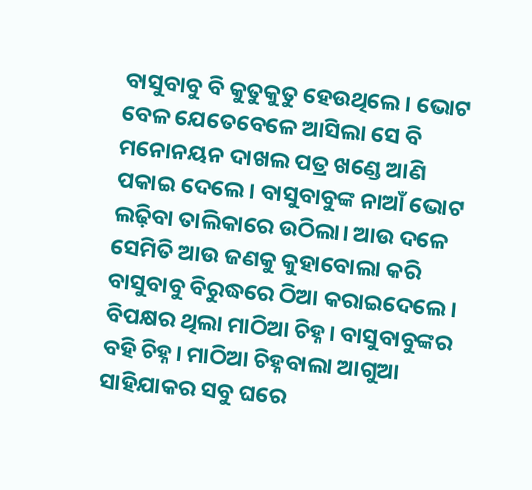ବାସୁବାବୁ ବି କୁତୁକୁତୁ ହେଉଥିଲେ। ଭୋଟ ବେଳ ଯେତେବେଳେ ଆସିଲା ସେ ବି ମନୋନୟନ ଦାଖଲ ପତ୍ର ଖଣ୍ଡେ ଆଣି ପକାଇ ଦେଲେ। ବାସୁବାବୁଙ୍କ ନାଆଁ ଭୋଟ ଲଢ଼ିବା ତାଲିକାରେ ଉଠିଲା। ଆଉ ଦଳେ ସେମିତି ଆଉ ଜଣକୁ କୁହାବୋଲା କରି ବାସୁବାବୁ ବିରୁଦ୍ଧରେ ଠିଆ କରାଇଦେଲେ। ବିପକ୍ଷର ଥିଲା ମାଠିଆ ଚିହ୍ନ। ବାସୁବାବୁଙ୍କର ବହି ଚିହ୍ନ। ମାଠିଆ ଚିହ୍ନବାଲା ଆଗୁଆ ସାହିଯାକର ସବୁ ଘରେ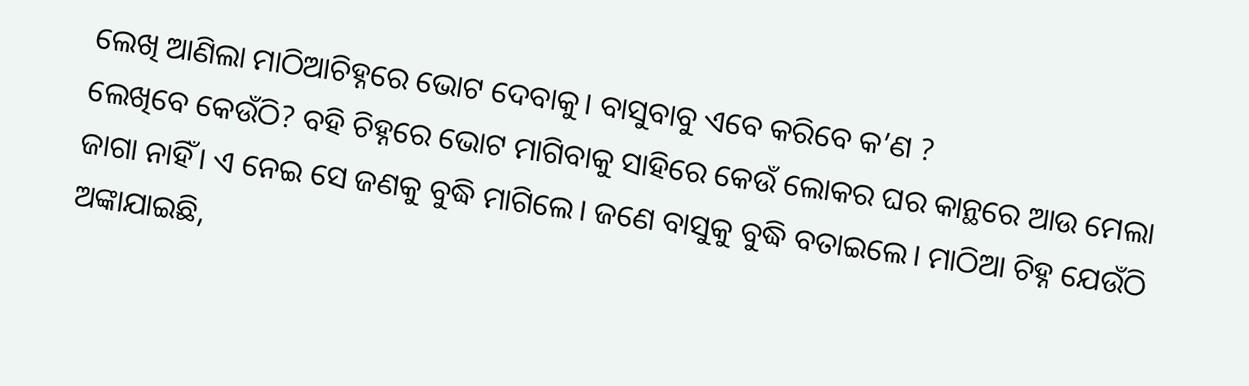ଲେଖି ଆଣିଲା ମାଠିଆଚିହ୍ନରେ ଭୋଟ ଦେବାକୁ। ବାସୁବାବୁ ଏବେ କରିବେ କ’ଣ ?
ଲେଖିବେ କେଉଁଠି? ବହି ଚିହ୍ନରେ ଭୋଟ ମାଗିବାକୁ ସାହିରେ କେଉଁ ଲୋକର ଘର କାନ୍ଥରେ ଆଉ ମେଲା ଜାଗା ନାହିଁ। ଏ ନେଇ ସେ ଜଣକୁ ବୁଦ୍ଧି ମାଗିଲେ। ଜଣେ ବାସୁକୁ ବୁଦ୍ଧି ବତାଇଲେ। ମାଠିଆ ଚିହ୍ନ ଯେଉଁଠି ଅଙ୍କାଯାଇଛି,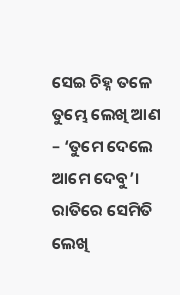ସେଇ ଚିହ୍ନ ତଳେ ତୁମ୍ଭେ ଲେଖି ଆଣ – ‘ତୁମେ ଦେଲେ ଆମେ ଦେବୁ’। ରାତିରେ ସେମିତି ଲେଖି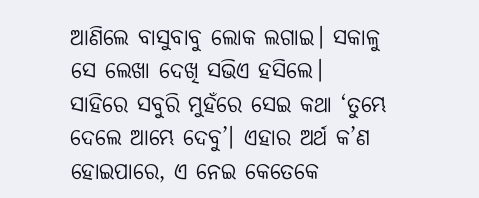ଆଣିଲେ ବାସୁବାବୁ ଲୋକ ଲଗାଇ। ସକାଳୁ ସେ ଲେଖା ଦେଖି ସଭିଏ ହସିଲେ। ସାହିରେ ସବୁରି ମୁହଁରେ ସେଇ କଥା ‘ତୁମ୍ଭେ ଦେଲେ ଆମ୍ଭେ ଦେବୁ’। ଏହାର ଅର୍ଥ କ’ଣ ହୋଇପାରେ, ଏ ନେଇ କେତେକେ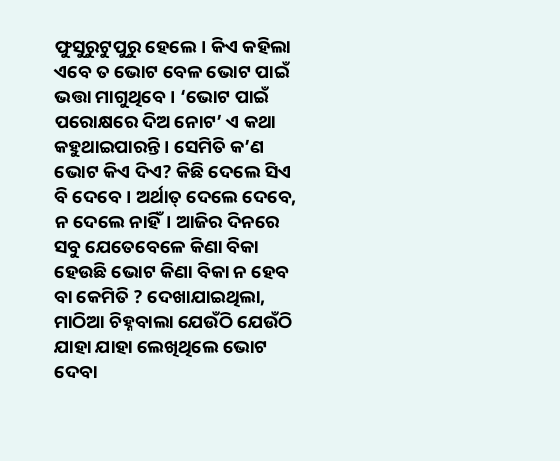ଫୁସୁରୁଟୁପୁରୁ ହେଲେ। କିଏ କହିଲା ଏବେ ତ ଭୋଟ ବେଳ ଭୋଟ ପାଇଁ ଭତ୍ତା ମାଗୁଥିବେ। ‘ଭୋଟ ପାଇଁ ପରୋକ୍ଷରେ ଦିଅ ନୋଟ’ ଏ କଥା କହୁଥାଇପାରନ୍ତି। ସେମିତି କ’ଣ ଭୋଟ କିଏ ଦିଏ? କିଛି ଦେଲେ ସିଏ ବି ଦେବେ। ଅର୍ଥାତ୍‌ ଦେଲେ ଦେବେ, ନ ଦେଲେ ନାହିଁ। ଆଜିର ଦିନରେ ସବୁ ଯେତେବେଳେ କିଣା ବିକା ହେଉଛି ଭୋଟ କିଣା ବିକା ନ ହେବ ବା କେମିତି ? ଦେଖାଯାଇଥିଲା, ମାଠିଆ ଚିହ୍ନବାଲା ଯେଉଁଠି ଯେଉଁଠି ଯାହା ଯାହା ଲେଖିଥିଲେ ଭୋଟ ଦେବା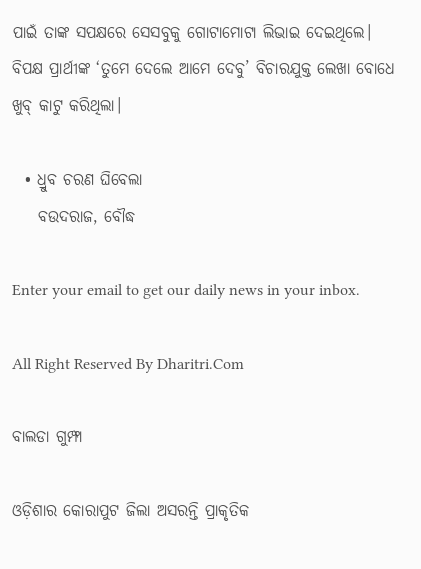ପାଇଁ ତାଙ୍କ ସପକ୍ଷରେ ସେସବୁକୁ ଗୋଟାମୋଟା ଲିଭାଇ ଦେଇଥିଲେ। ବିପକ୍ଷ ପ୍ରାର୍ଥୀଙ୍କ ‘ତୁମେ ଦେଲେ ଆମେ ଦେବୁ’ ବିଚାରଯୁକ୍ତ ଲେଖା ବୋଧେ ଖୁବ୍‌ କାଟୁ କରିଥିଲା।

  • ଧ୍ରୁବ ଚରଣ ଘିବେଲା
    ବଉଦରାଜ, ବୌଦ୍ଧ

Enter your email to get our daily news in your inbox.

All Right Reserved By Dharitri.Com

ବାଲଡା ଗୁମ୍ଫା

ଓଡ଼ିଶାର କୋରାପୁଟ ଜିଲା ଅସରନ୍ତି ପ୍ରାକୃତିକ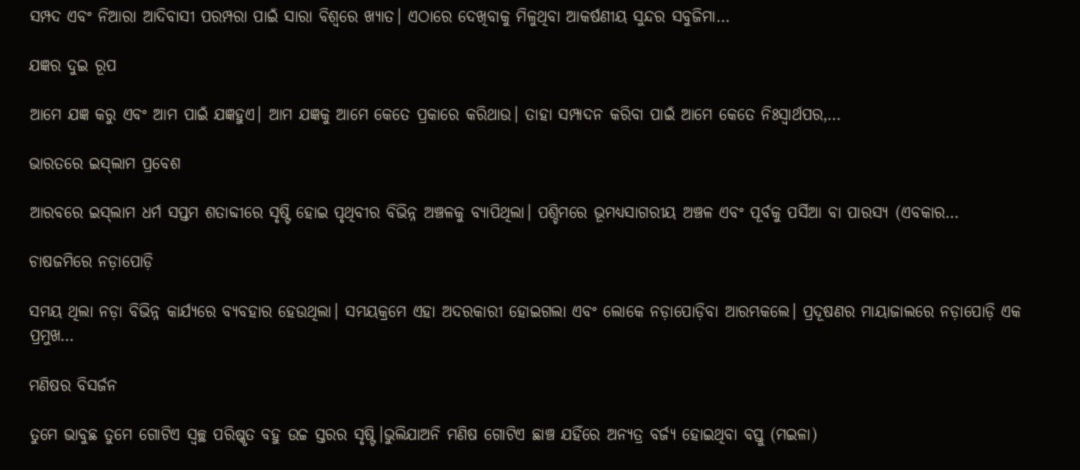ସମ୍ପଦ ଏବଂ ନିଆରା ଆଦିବାସୀ ପରମ୍ପରା ପାଇଁ ସାରା ବିଶ୍ବରେ ଖ୍ୟାତ। ଏଠାରେ ଦେଖିବାକୁ ମିଳୁଥିବା ଆକର୍ଷଣୀୟ ସୁନ୍ଦର ସବୁଜିମା…

ଯଜ୍ଞର ଦୁଇ ରୂପ

ଆମେ ଯଜ୍ଞ କରୁ ଏବଂ ଆମ ପାଇଁ ଯଜ୍ଞହୁଏ। ଆମ ଯଜ୍ଞକୁ ଆମେ କେତେ ପ୍ରକାରେ କରିଥାଉ। ତାହା ସମ୍ପାଦନ କରିବା ପାଇଁ ଆମେ କେତେ ନିଃସ୍ବାର୍ଥପର,…

ଭାରତରେ ଇସ୍‌ଲାମ ପ୍ରବେଶ

ଆରବରେ ଇସ୍‌ଲାମ ଧର୍ମ ସପ୍ତମ ଶତାବ୍ଦୀରେ ସୃଷ୍ଟି ହୋଇ ପୃଥିବୀର ବିଭିନ୍ନ ଅଞ୍ଚଳକୁ ବ୍ୟାପିଥିଲା। ପଶ୍ଚିମରେ ଭୂମଧ୍ୟସାଗରୀୟ ଅଞ୍ଚଳ ଏବଂ ପୂର୍ବକୁ ପର୍ସିଆ ବା ପାରସ୍ୟ (ଏବକାର…

ଚାଷଜମିରେ ନଡ଼ାପୋଡ଼ି

ସମୟ ଥିଲା ନଡ଼ା ବିଭିନ୍ନ କାର୍ଯ୍ୟରେ ବ୍ୟବହାର ହେଉଥିଲା। ସମୟକ୍ରମେ ଏହା ଅଦରକାରୀ ହୋଇଗଲା ଏବଂ ଲୋକେ ନଡ଼ାପୋଡ଼ିବା ଆରମ୍ଭକଲେ। ପ୍ରଦୂଷଣର ମାୟାଜାଲରେ ନଡ଼ାପୋଡ଼ି ଏକ ପ୍ରମୁଖ…

ମଣିଷର ବିସର୍ଜନ

ତୁମେ ଭାବୁଛ ତୁମେ ଗୋଟିଏ ସ୍ବଚ୍ଛ ପରିଷ୍କୃତ ବହୁ ଉଚ୍ଚ ସ୍ତରର ସୃଷ୍ଟି।ଭୁଲିଯାଅନି ମଣିଷ ଗୋଟିଏ ଛାଞ୍ଚ ଯହିଁରେ ଅନ୍ୟତ୍ର ବର୍ଜ୍ୟ ହୋଇଥିବା ବସ୍ତୁ (ମଇଳା)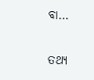ବା…

ତଥ୍ୟ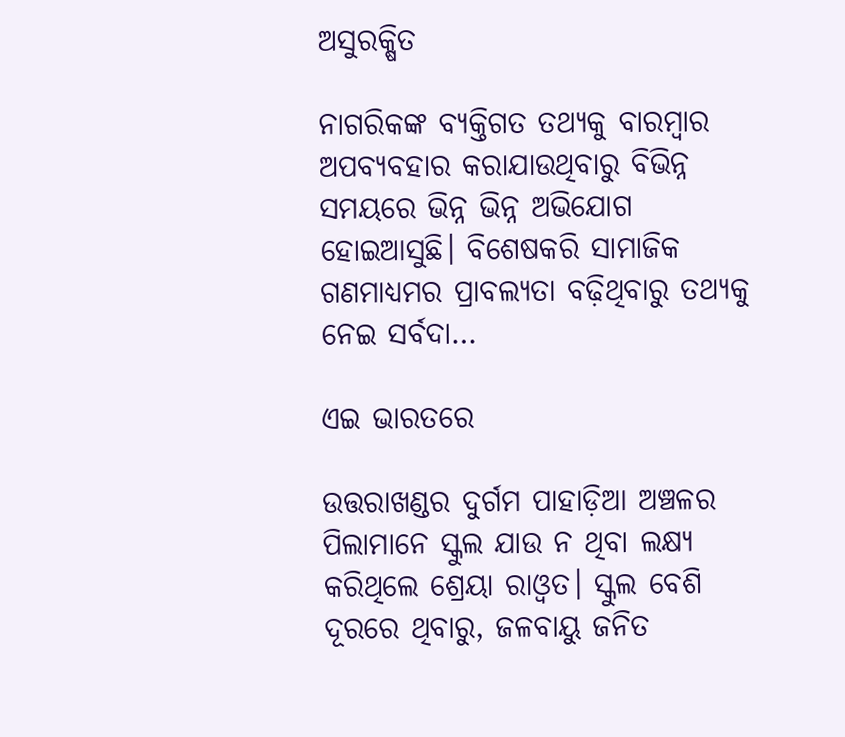ଅସୁରକ୍ଷିତ

ନାଗରିକଙ୍କ ବ୍ୟକ୍ତିଗତ ତଥ୍ୟକୁ ବାରମ୍ବାର ଅପବ୍ୟବହାର କରାଯାଉଥିବାରୁ ବିଭିନ୍ନ ସମୟରେ ଭିନ୍ନ ଭିନ୍ନ ଅଭିଯୋଗ ହୋଇଆସୁଛି। ବିଶେଷକରି ସାମାଜିକ ଗଣମାଧ୍ୟମର ପ୍ରାବଲ୍ୟତା ବଢ଼ିଥିବାରୁ ତଥ୍ୟକୁ ନେଇ ସର୍ବଦା…

ଏଇ ଭାରତରେ

ଉତ୍ତରାଖଣ୍ଡର ଦୁର୍ଗମ ପାହାଡ଼ିଆ ଅଞ୍ଚଳର ପିଲାମାନେ ସ୍କୁଲ ଯାଉ ନ ଥିବା ଲକ୍ଷ୍ୟ କରିଥିଲେ ଶ୍ରେୟା ରାଓ୍ବତ। ସ୍କୁଲ ବେଶି ଦୂରରେ ଥିବାରୁ, ଜଳବାୟୁ ଜନିତ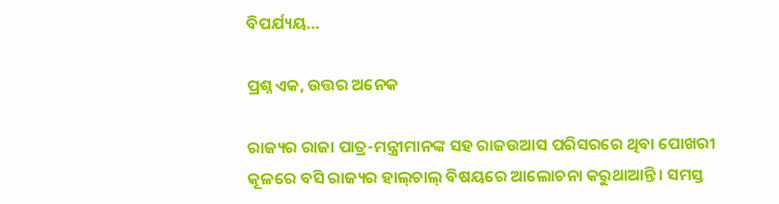ବିପର୍ଯ୍ୟୟ…

ପ୍ରଶ୍ନ ଏକ, ଉତ୍ତର ଅନେକ

ରାଜ୍ୟର ରାଜା ପାତ୍ର-ମନ୍ତ୍ରୀମାନଙ୍କ ସହ ରାଜଉଆସ ପରିସରରେ ଥିବା ପୋଖରୀ କୂଳରେ ବସି ରାଜ୍ୟର ହାଲ୍‌ଚାଲ୍‌ ବିଷୟରେ ଆଲୋଚନା କରୁଥାଆନ୍ତି। ସମସ୍ତ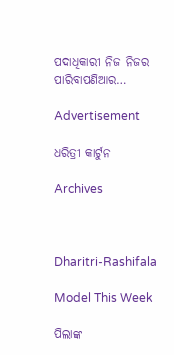ପଦାଧିକାରୀ ନିଜ ନିଜର ପାରିବାପଣିଆର…

Advertisement

ଧରିତ୍ରୀ କାର୍ଟୁନ

Archives



Dharitri-Rashifala

Model This Week

ପିଲାଙ୍କ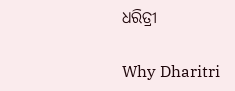ଧରିତ୍ରୀ

Why Dharitri